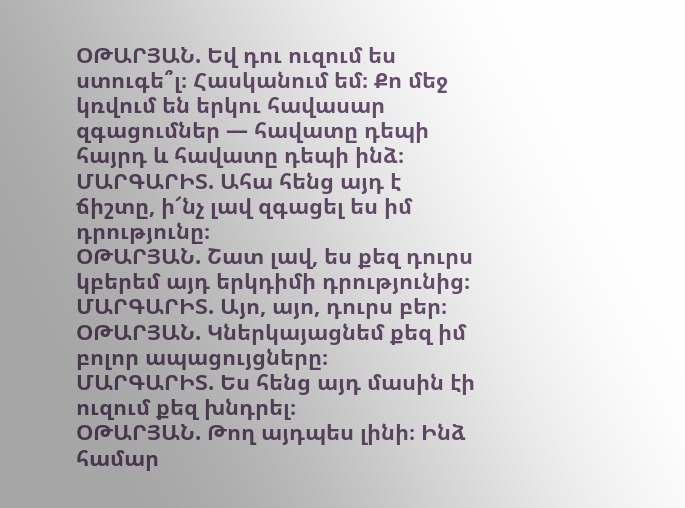ՕԹԱՐՅԱՆ. Եվ դու ուզում ես ստուգե՞լ։ Հասկանում եմ։ Քո մեջ կռվում են երկու հավասար զգացումներ — հավատը դեպի հայրդ և հավատը դեպի ինձ։
ՄԱՐԳԱՐԻՏ. Ահա հենց այդ է ճիշտը, ի՜նչ լավ զգացել ես իմ դրությունը։
ՕԹԱՐՅԱՆ. Շատ լավ, ես քեզ դուրս կբերեմ այդ երկդիմի դրությունից։
ՄԱՐԳԱՐԻՏ. Այո, այո, դուրս բեր։
ՕԹԱՐՅԱՆ. Կներկայացնեմ քեզ իմ բոլոր ապացույցները։
ՄԱՐԳԱՐԻՏ. Ես հենց այդ մասին էի ուզում քեզ խնդրել։
ՕԹԱՐՅԱՆ. Թող այդպես լինի։ Ինձ համար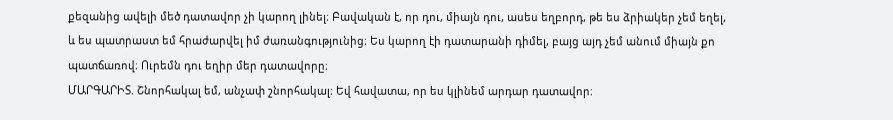քեզանից ավելի մեծ դատավոր չի կարող լինել։ Բավական է, որ դու, միայն դու, ասես եղբորդ, թե ես ձրիակեր չեմ եղել, և ես պատրաստ եմ հրաժարվել իմ ժառանգությունից։ Ես կարող էի դատարանի դիմել, բայց այդ չեմ անում միայն քո պատճառով։ Ուրեմն դու եղիր մեր դատավորը։
ՄԱՐԳԱՐԻՏ. Շնորհակալ եմ, անչափ շնորհակալ։ Եվ հավատա, որ ես կլինեմ արդար դատավոր։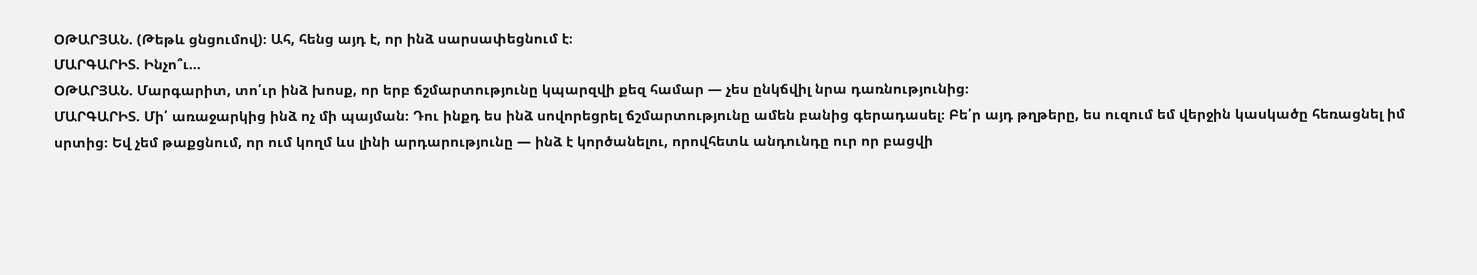ՕԹԱՐՅԱՆ. (Թեթև ցնցումով)։ Ահ, հենց այդ է, որ ինձ սարսափեցնում է։
ՄԱՐԳԱՐԻՏ. Ինչո՞ւ…
ՕԹԱՐՅԱՆ. Մարգարիտ, տո՛ւր ինձ խոսք, որ երբ ճշմարտությունը կպարզվի քեզ համար — չես ընկճվիլ նրա դառնությունից։
ՄԱՐԳԱՐԻՏ. Մի՛ առաջարկից ինձ ոչ մի պայման։ Դու ինքդ ես ինձ սովորեցրել ճշմարտությունը ամեն բանից գերադասել։ Բե՛ր այդ թղթերը, ես ուզում եմ վերջին կասկածը հեռացնել իմ սրտից։ Եվ չեմ թաքցնում, որ ում կողմ ևս լինի արդարությունը — ինձ է կործանելու, որովհետև անդունդը ուր որ բացվի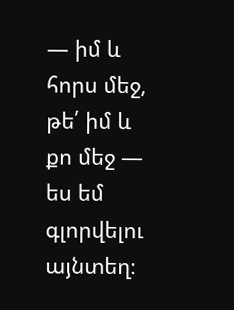— իմ և հորս մեջ, թե՛ իմ և քո մեջ — ես եմ գլորվելու այնտեղ։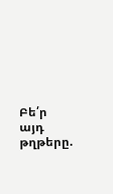Բե՛ր այդ թղթերը.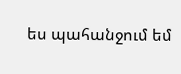ես պահանջում եմ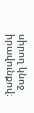սիրող կնոջ իրավունքով։